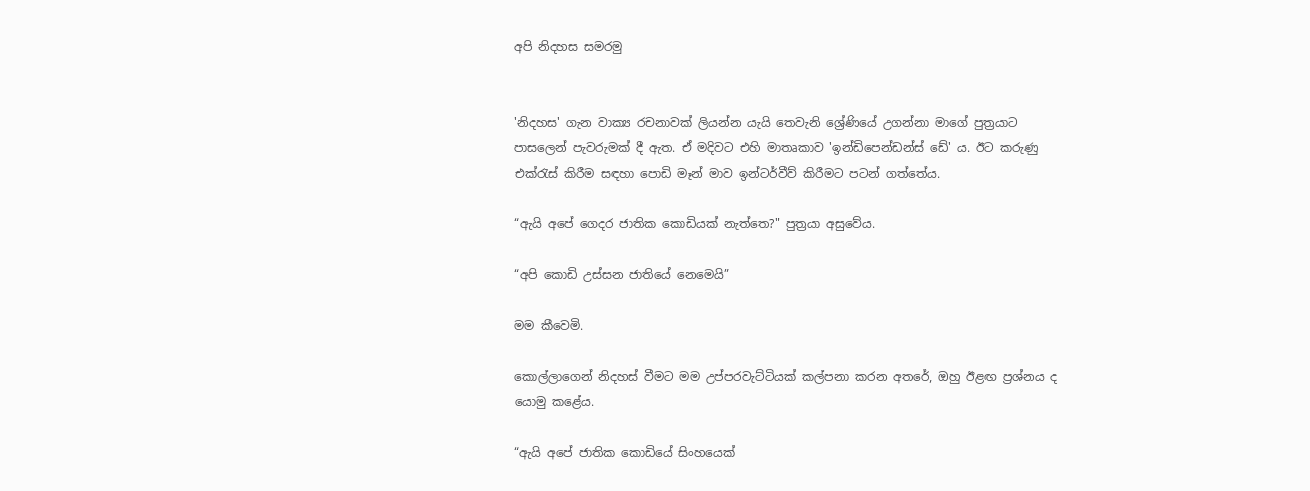අපි නිදහස සමරමු


'නිදහස' ගැන වාක්‍ය රචනාවක් ලියන්න යැයි තෙවැනි ශ්‍රේණියේ උගන්නා මාගේ පුත්‍රයාට පාසලෙන් පැවරුමක් දී ඇත. ඒ මදිවට එහි මාතෘකාව 'ඉන්ඩිපෙන්ඩන්ස් ඩේ' ය. ඊට කරුණු එක්රැස් කිරීම සඳහා පොඩි මෑන් මාව ඉන්ටර්වීව් කිරීමට පටන් ගත්තේය.

“ඇයි අපේ ගෙදර ජාතික කොඩියක් නැත්තෙ?" පුත්‍රයා අසුවේය.

“අපි කොඩි උස්සන ජාතියේ නෙමෙයි”

මම කීවෙමි.

කොල්ලාගෙන් නිදහස් වීමට මම උප්පරවැට්ටියක් කල්පනා කරන අතරේ, ඔහු ඊළඟ ප්‍රශ්නය ද යොමු කළේය.

“ඇයි අපේ ජාතික කොඩියේ සිංහයෙක්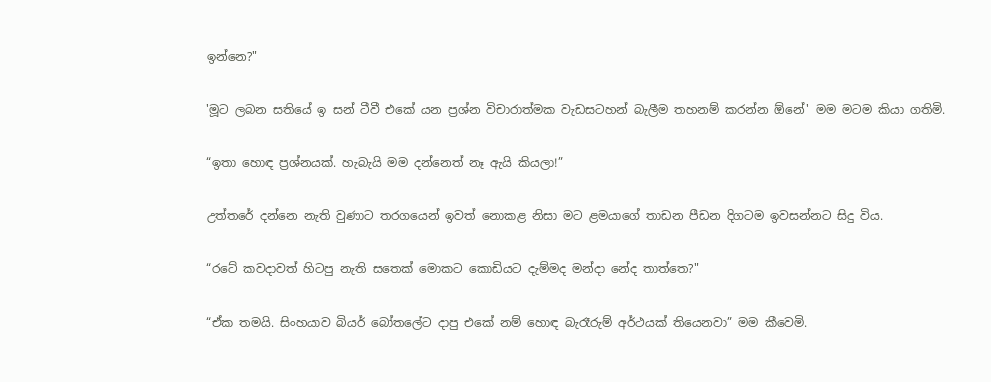ඉන්නෙ?"

'මූට ලබන සතියේ ඉ සන් ටීවී එකේ යන ප්‍රශ්න විචාරාත්මක වැඩසටහන් බැලීම තහනම් කරන්න ඕනේ' මම මටම කියා ගතිමි.

“ඉතා හොඳ ප්‍රශ්නයක්. හැබැයි මම දන්නෙත් නෑ ඇයි කියලා!”

උත්තරේ දන්නෙ නැති වුණාට තරගයෙන් ඉවත් නොකළ නිසා මට ළමයාගේ තාඩන පීඩන දිගටම ඉවසන්නට සිදු විය.

“රටේ කවදාවත් හිටපු නැති සතෙක් මොකට කොඩියට දැම්මද මන්දා නේද තාත්තෙ?"

“ඒක තමයි. සිංහයාව බියර් බෝතලේට දාපු එකේ නම් හොඳ බැරෑරුම් අර්ථයක් තියෙනවා” මම කීවෙමි.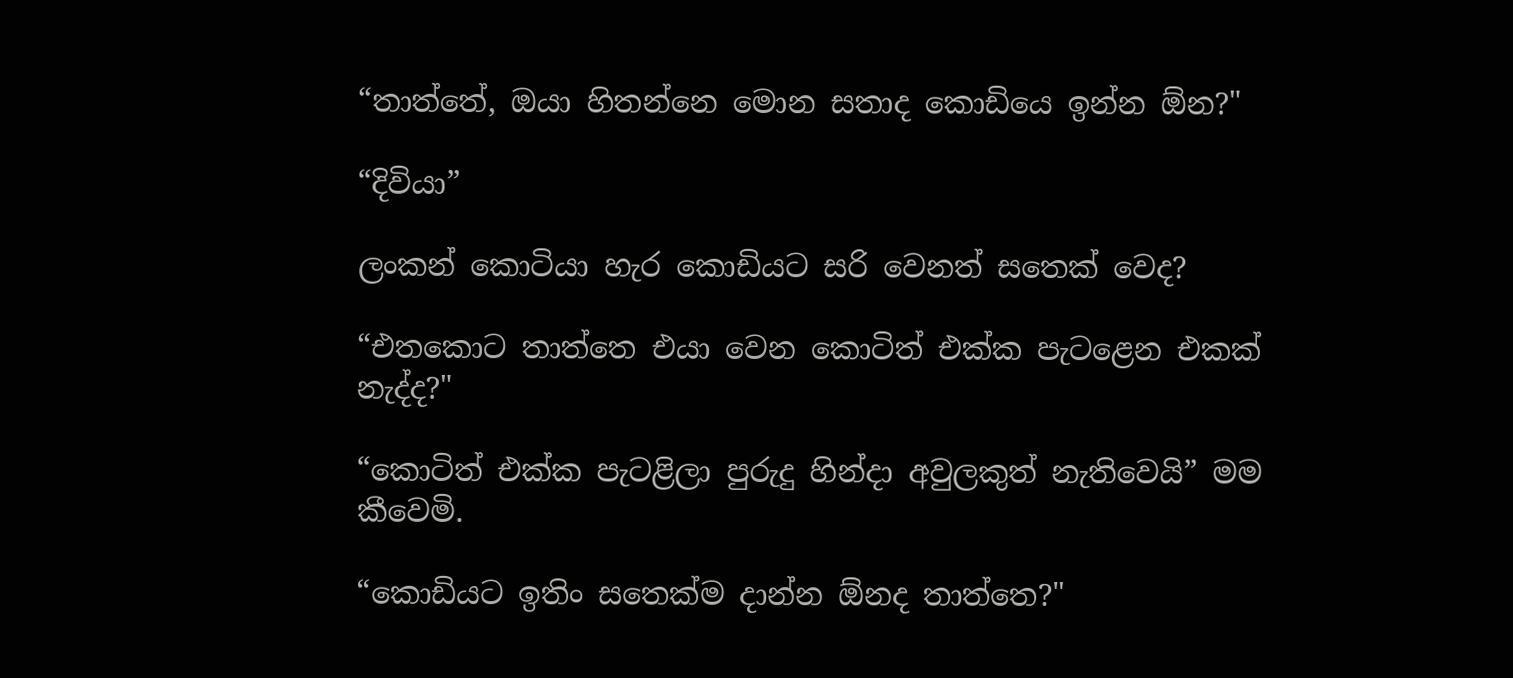“තාත්තේ, ඔයා හිතන්නෙ මොන සතාද කොඩියෙ ඉන්න ඕන?"

“දිවියා”

ලංකන් කොටියා හැර කොඩියට සරි වෙනත් සතෙක් වෙද?

“එතකොට තාත්තෙ එයා වෙන කොටිත් එක්ක පැටළෙන එකක් නැද්ද?"

“කොටිත් එක්ක පැටළිලා පුරුදු හින්දා අවුලකුත් නැතිවෙයි” මම කීවෙමි.

“කොඩියට ඉතිං සතෙක්ම දාන්න ඕනද තාත්තෙ?"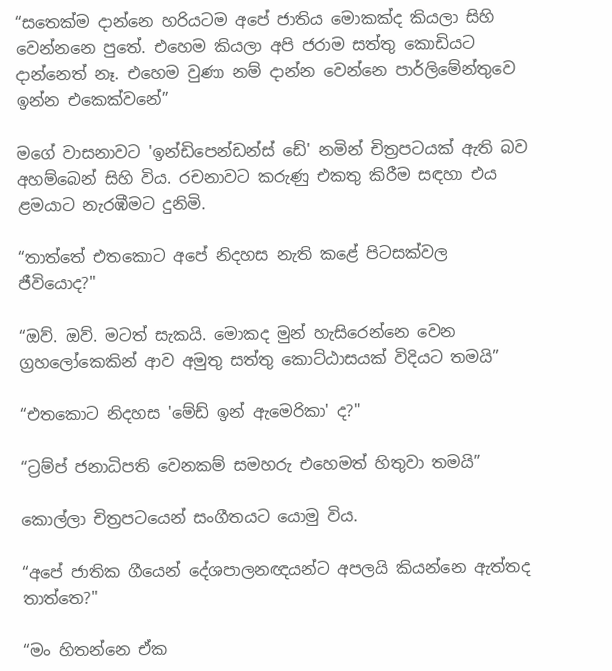“සතෙක්ම දාන්නෙ හරියටම අපේ ජාතිය මොකක්ද කියලා සිහි වෙන්නනෙ පුතේ. එහෙම කියලා අපි ජරාම සත්තු කොඩියට දාන්නෙත් නෑ. එහෙම වුණා නම් දාන්න වෙන්නෙ පාර්ලිමේන්තුවෙ ඉන්න එකෙක්වනේ”

මගේ වාසනාවට 'ඉන්ඩිපෙන්ඩන්ස් ඩේ' නමින් චිත්‍රපටයක් ඇති බව අහම්බෙන් සිහි විය. රචනාවට කරුණු එකතු කිරීම සඳහා එය ළමයාට නැරඹීමට දුනිමි.

“තාත්තේ එතකොට අපේ නිදහස නැති කළේ පිටසක්වල ජීවියොද?"

“ඔව්. ඔව්. මටත් සැකයි. මොකද මුන් හැසිරෙන්නෙ වෙන ග්‍රහලෝකෙකින් ආව අමුතු සත්තු කොට්ඨාසයක් විදියට තමයි”

“එතකොට නිදහස 'මේඩ් ඉන් ඇමෙරිකා' ද?"

“ට්‍රම්ප් ජනාධිපති වෙනකම් සමහරු එහෙමත් හිතුවා තමයි”

කොල්ලා චිත්‍රපටයෙන් සංගීතයට යොමු විය.

“අපේ ජාතික ගීයෙන් දේශපාලනඥයන්ට අපලයි කියන්නෙ ඇත්තද තාත්තෙ?"

“මං හිතන්නෙ ඒක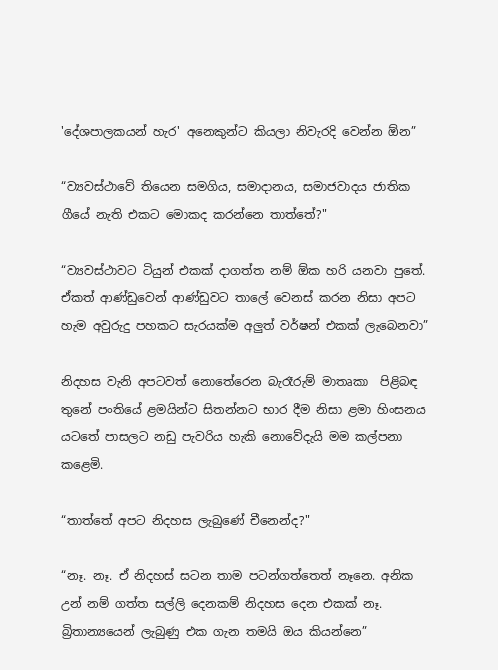'දේශපාලකයන් හැර' අනෙකුන්ට කියලා නිවැරදි වෙන්න ඕන”

“ව්‍යවස්ථාවේ තියෙන සමගිය, සමාදානය, සමාජවාදය ජාතික ගීයේ නැති එකට මොකද කරන්නෙ තාත්තේ?"

“ව්‍යවස්ථාවට ටියුන් එකක් දාගත්ත නම් ඕක හරි යනවා පුතේ. ඒකත් ආණ්ඩුවෙන් ආණ්ඩුවට තාලේ වෙනස් කරන නිසා අපට හැම අවුරුදු පහකට සැරයක්ම අලුත් වර්ෂන් එකක් ලැබෙනවා”

නිදහස වැනි අපටවත් නොතේරෙන බැරෑරුම් මාතෘකා  පිළිබඳ තුනේ පංතියේ ළමයින්ට සිතන්නට භාර දීම නිසා ළමා හිංසනය යටතේ පාසලට නඩු පැවරිය හැකි නොවේදැයි මම කල්පනා කළෙමි.

“තාත්තේ අපට නිදහස ලැබුණේ චීනෙන්ද?"

“නෑ. නෑ. ඒ නිදහස් සටන තාම පටන්ගත්තෙත් නෑනෙ. අනික උන් නම් ගත්ත සල්ලි දෙනකම් නිදහස දෙන එකක් නෑ. බ්‍රිතාන්‍යයෙන් ලැබුණු එක ගැන තමයි ඔය කියන්නෙ”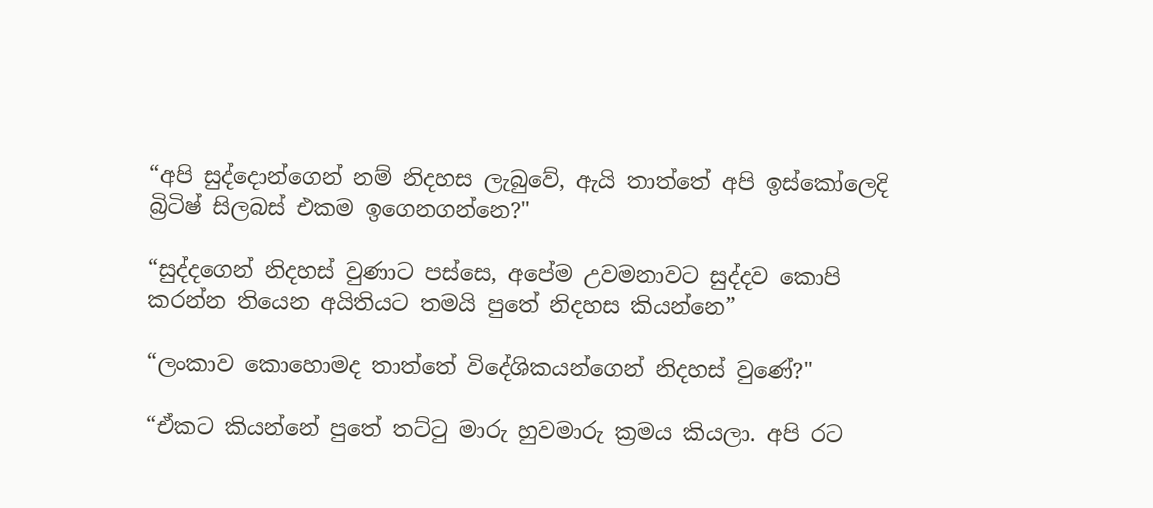“අපි සුද්දොන්ගෙන් නම් නිදහස ලැබුවේ, ඇයි තාත්තේ අපි ඉස්කෝලෙදි බ්‍රිටිෂ් සිලබස් එකම ඉගෙනගන්නෙ?"

“සුද්දගෙන් නිදහස් වුණාට පස්සෙ, අපේම උවමනාවට සුද්දව කොපි කරන්න තියෙන අයිතියට තමයි පුතේ නිදහස කියන්නෙ”

“ලංකාව කොහොමද තාත්තේ විදේශිකයන්ගෙන් නිදහස් වුණේ?"

“ඒකට කියන්නේ පුතේ තට්ටු මාරු හුවමාරු ක්‍රමය කියලා. අපි රට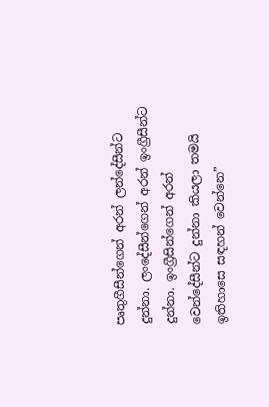පෘතුගීසීන්ගෙන් අරන් ලන්දේසීන්ට දුන්නා. ලංදේසීන්ගෙන් අරන් ඉංග්‍රීසීන්ට දුන්නා. ඉංග්‍රීසින්ගෙන් අරන් වෙන්දේසීන්ට දුන්නා කියලා තමයි ඉතිහාසෙ සඳහන් වෙන්නෙ”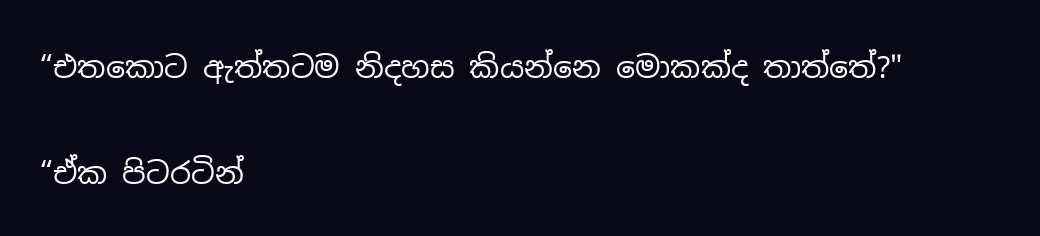“එතකොට ඇත්තටම නිදහස කියන්නෙ මොකක්ද තාත්තේ?"

“ඒක පිටරටින්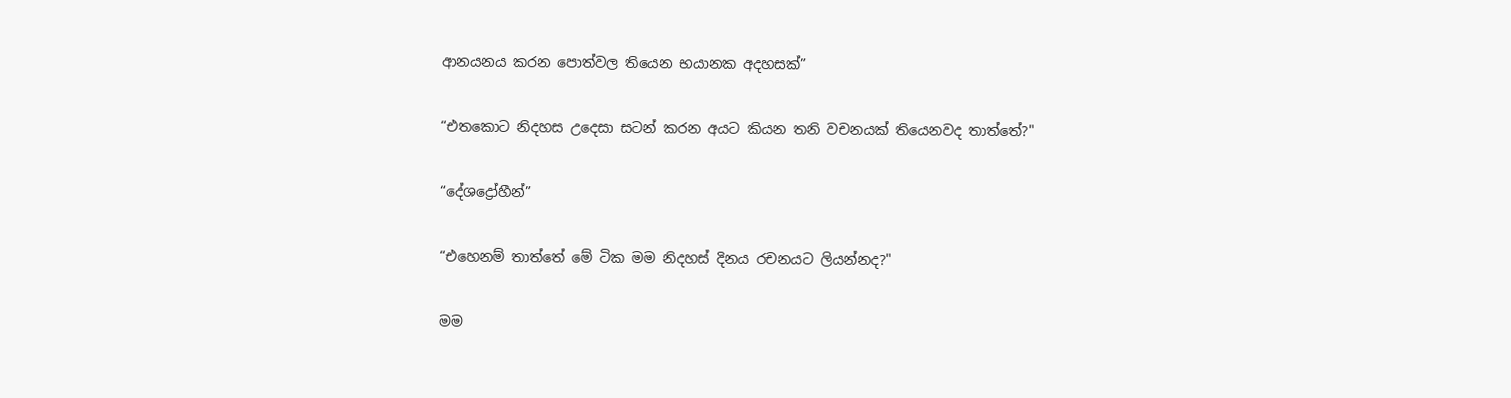ආනයනය කරන පොත්වල තියෙන භයානක අදහසක්”

“එතකොට නිදහස උදෙසා සටන් කරන අයට කියන තනි වචනයක් තියෙනවද තාත්තේ?"

“දේශද්‍රෝහීන්”

“එහෙනම් තාත්තේ මේ ටික මම නිදහස් දිනය රචනයට ලියන්නද?"

මම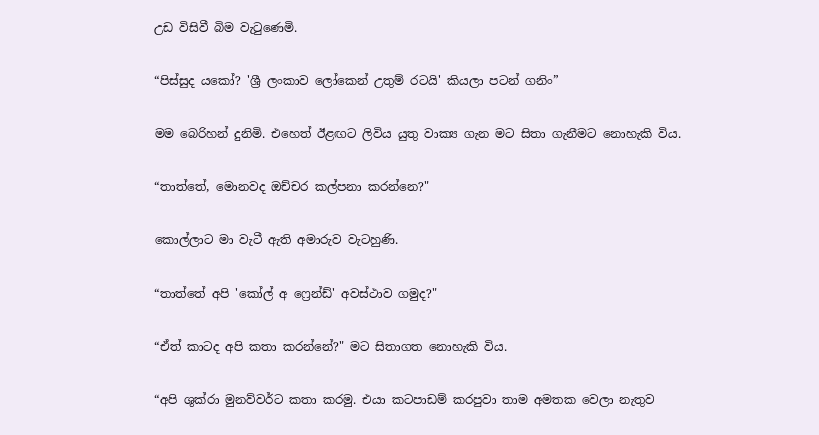උඩ විසිවී බිම වැටුණෙමි.

“පිස්සුද යකෝ? 'ශ්‍රී ලංකාව ලෝකෙන් උතුම් රටයි' කියලා පටන් ගනිං”

මම බෙරිහන් දුනිමි. එහෙත් ඊළඟට ලිවිය යුතු වාක්‍ය ගැන මට සිතා ගැනීමට නොහැකි විය.

“තාත්තේ, මොනවද ඔච්චර කල්පනා කරන්නෙ?"

කොල්ලාට මා වැටී ඇති අමාරුව වැටහුණි.

“තාත්තේ අපි 'කෝල් අ ෆ්‍රෙන්ඩ්' අවස්ථාව ගමුද?"

“ඒත් කාටද අපි කතා කරන්නේ?" මට සිතාගත නොහැකි විය.

“අපි ශුක්රා මුනව්වර්ට කතා කරමු. එයා කටපාඩම් කරපුවා තාම අමතක වෙලා නැතුව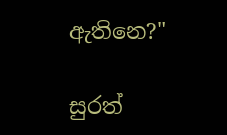ඇතිනෙ?"

සුරත්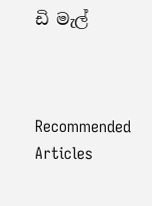ඩි මැල්



Recommended Articles